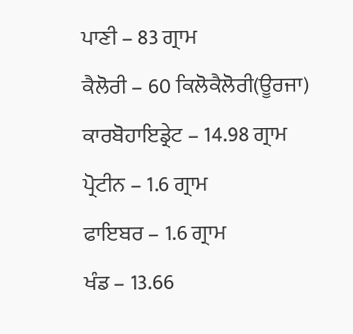ਪਾਣੀ – 83 ਗ੍ਰਾਮ
ਕੈਲੋਰੀ – 60 ਕਿਲੋਕੈਲੋਰੀ(ਊਰਜਾ)
ਕਾਰਬੋਹਾਇਡ੍ਰੇਟ – 14.98 ਗ੍ਰਾਮ
ਪ੍ਰੋਟੀਨ – 1.6 ਗ੍ਰਾਮ
ਫਾਇਬਰ – 1.6 ਗ੍ਰਾਮ
ਖੰਡ – 13.66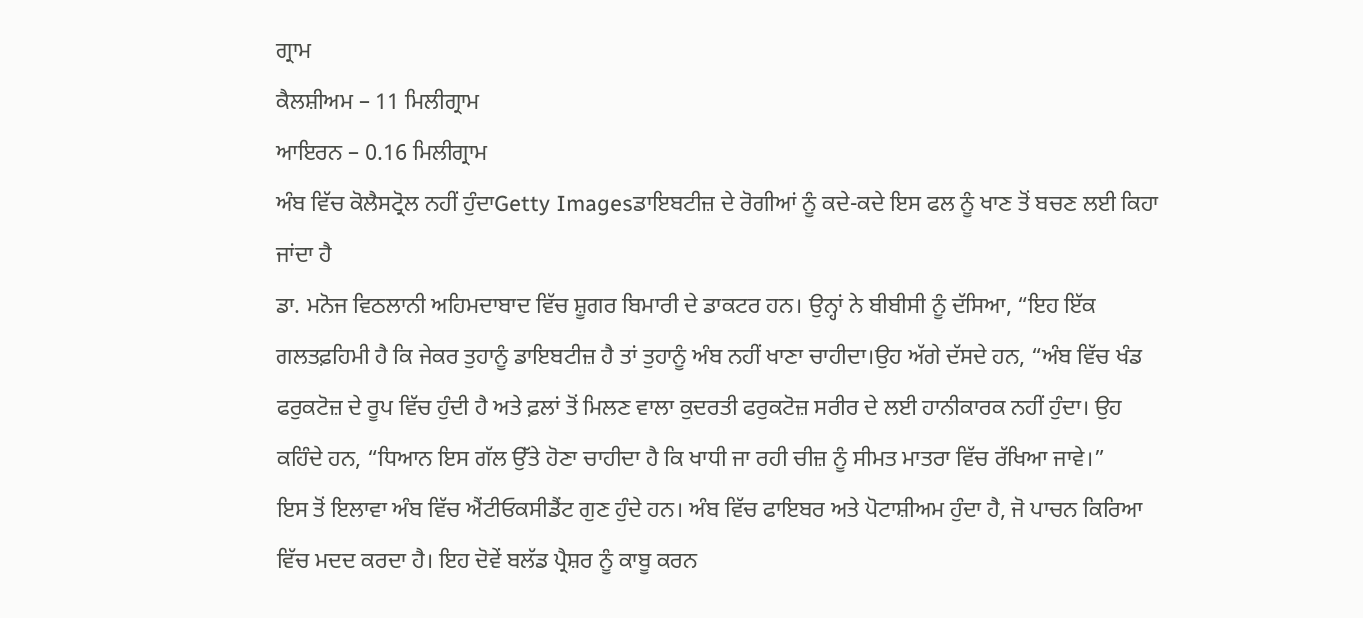ਗ੍ਰਾਮ
ਕੈਲਸ਼ੀਅਮ – 11 ਮਿਲੀਗ੍ਰਾਮ
ਆਇਰਨ – 0.16 ਮਿਲੀਗ੍ਰਾਮ
ਅੰਬ ਵਿੱਚ ਕੋਲੈਸਟ੍ਰੋਲ ਨਹੀਂ ਹੁੰਦਾGetty Imagesਡਾਇਬਟੀਜ਼ ਦੇ ਰੋਗੀਆਂ ਨੂੰ ਕਦੇ-ਕਦੇ ਇਸ ਫਲ ਨੂੰ ਖਾਣ ਤੋਂ ਬਚਣ ਲਈ ਕਿਹਾ ਜਾਂਦਾ ਹੈ
ਡਾ. ਮਨੋਜ ਵਿਠਲਾਨੀ ਅਹਿਮਦਾਬਾਦ ਵਿੱਚ ਸ਼ੂਗਰ ਬਿਮਾਰੀ ਦੇ ਡਾਕਟਰ ਹਨ। ਉਨ੍ਹਾਂ ਨੇ ਬੀਬੀਸੀ ਨੂੰ ਦੱਸਿਆ, “ਇਹ ਇੱਕ ਗਲਤਫ਼ਹਿਮੀ ਹੈ ਕਿ ਜੇਕਰ ਤੁਹਾਨੂੰ ਡਾਇਬਟੀਜ਼ ਹੈ ਤਾਂ ਤੁਹਾਨੂੰ ਅੰਬ ਨਹੀਂ ਖਾਣਾ ਚਾਹੀਦਾ।ਉਹ ਅੱਗੇ ਦੱਸਦੇ ਹਨ, “ਅੰਬ ਵਿੱਚ ਖੰਡ ਫਰੁਕਟੋਜ਼ ਦੇ ਰੂਪ ਵਿੱਚ ਹੁੰਦੀ ਹੈ ਅਤੇ ਫ਼ਲਾਂ ਤੋਂ ਮਿਲਣ ਵਾਲਾ ਕੁਦਰਤੀ ਫਰੁਕਟੋਜ਼ ਸਰੀਰ ਦੇ ਲਈ ਹਾਨੀਕਾਰਕ ਨਹੀਂ ਹੁੰਦਾ। ਉਹ ਕਹਿੰਦੇ ਹਨ, “ਧਿਆਨ ਇਸ ਗੱਲ ਉੱਤੇ ਹੋਣਾ ਚਾਹੀਦਾ ਹੈ ਕਿ ਖਾਧੀ ਜਾ ਰਹੀ ਚੀਜ਼ ਨੂੰ ਸੀਮਤ ਮਾਤਰਾ ਵਿੱਚ ਰੱਖਿਆ ਜਾਵੇ।”
ਇਸ ਤੋਂ ਇਲਾਵਾ ਅੰਬ ਵਿੱਚ ਐਂਟੀਓਕਸੀਡੈਂਟ ਗੁਣ ਹੁੰਦੇ ਹਨ। ਅੰਬ ਵਿੱਚ ਫਾਇਬਰ ਅਤੇ ਪੋਟਾਸ਼ੀਅਮ ਹੁੰਦਾ ਹੈ, ਜੋ ਪਾਚਨ ਕਿਰਿਆ ਵਿੱਚ ਮਦਦ ਕਰਦਾ ਹੈ। ਇਹ ਦੋਵੇਂ ਬਲੱਡ ਪ੍ਰੈਸ਼ਰ ਨੂੰ ਕਾਬੂ ਕਰਨ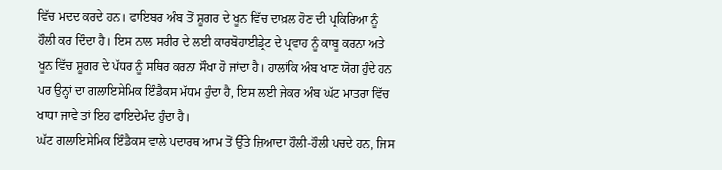ਵਿੱਚ ਮਦਦ ਕਰਦੇ ਹਨ। ਫਾਇਬਰ ਅੰਬ ਤੋਂ ਸ਼ੂਗਰ ਦੇ ਖੂਨ ਵਿੱਚ ਦਾਖ਼ਲ ਹੋਣ ਦੀ ਪ੍ਰਕਿਰਿਆ ਨੂੰ ਹੌਲੀ ਕਰ ਦਿੰਦਾ ਹੈ। ਇਸ ਨਾਲ ਸਰੀਰ ਦੇ ਲਈ ਕਾਰਬੋਹਾਈਡ੍ਰੇਟ ਦੇ ਪ੍ਰਵਾਹ ਨੂੰ ਕਾਬੂ ਕਰਨਾ ਅਤੇ ਖੂਨ ਵਿੱਚ ਸ਼ੂਗਰ ਦੇ ਪੱਧਰ ਨੂੰ ਸਥਿਰ ਕਰਨਾ ਸੌਖਾ ਹੋ ਜਾਂਦਾ ਹੈ। ਹਾਲਾਂਕਿ ਅੰਬ ਖਾਣ ਯੋਗ ਹੁੰਦੇ ਹਨ ਪਰ ਉਨ੍ਹਾਂ ਦਾ ਗਲਾਇਸੇਮਿਕ ਇੰਡੈਕਸ ਮੱਧਮ ਹੁੰਦਾ ਹੈ, ਇਸ ਲਈ ਜੇਕਰ ਅੰਬ ਘੱਟ ਮਾਤਰਾ ਵਿੱਚ ਖਾਧਾ ਜਾਵੇ ਤਾਂ ਇਹ ਫਾਇਦੇਮੰਦ ਹੁੰਦਾ ਹੈ।
ਘੱਟ ਗਲਾਇਸੇਮਿਕ ਇੰਡੈਕਸ ਵਾਲੇ ਪਦਾਰਥ ਆਮ ਤੋਂ ਉੱਤੇ ਜ਼ਿਆਦਾ ਹੌਲੀ-ਹੌਲੀ ਪਚਦੇ ਹਨ, ਜਿਸ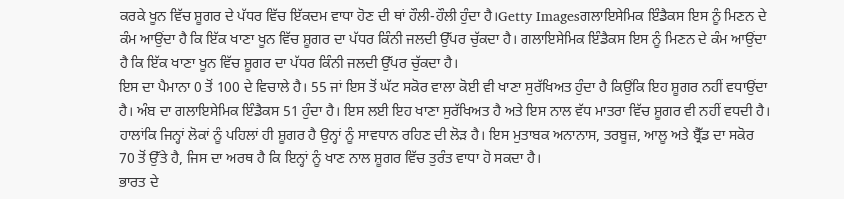ਕਰਕੇ ਖੂਨ ਵਿੱਚ ਸ਼ੂਗਰ ਦੇ ਪੱਧਰ ਵਿੱਚ ਇੱਕਦਮ ਵਾਧਾ ਹੋਣ ਦੀ ਥਾਂ ਹੌਲੀ-ਹੌਲੀ ਹੁੰਦਾ ਹੈ।Getty Imagesਗਲਾਇਸੇਮਿਕ ਇੰਡੈਕਸ ਇਸ ਨੂੰ ਮਿਣਨ ਦੇ ਕੰਮ ਆਉਂਦਾ ਹੈ ਕਿ ਇੱਕ ਖਾਣਾ ਖੂਨ ਵਿੱਚ ਸ਼ੂਗਰ ਦਾ ਪੱਧਰ ਕਿੰਨੀ ਜਲਦੀ ਉੱਪਰ ਚੁੱਕਦਾ ਹੈ। ਗਲਾਇਸੇਮਿਕ ਇੰਡੈਕਸ ਇਸ ਨੂੰ ਮਿਣਨ ਦੇ ਕੰਮ ਆਉਂਦਾ ਹੈ ਕਿ ਇੱਕ ਖਾਣਾ ਖੂਨ ਵਿੱਚ ਸ਼ੂਗਰ ਦਾ ਪੱਧਰ ਕਿੰਨੀ ਜਲਦੀ ਉੱਪਰ ਚੁੱਕਦਾ ਹੈ।
ਇਸ ਦਾ ਪੈਮਾਨਾ 0 ਤੋਂ 100 ਦੇ ਵਿਚਾਲੇ ਹੈ। 55 ਜਾਂ ਇਸ ਤੋਂ ਘੱਟ ਸਕੋਰ ਵਾਲਾ ਕੋਈ ਵੀ ਖਾਣਾ ਸੁਰੱਖਿਅਤ ਹੁੰਦਾ ਹੈ ਕਿਉਂਕਿ ਇਹ ਸ਼ੂਗਰ ਨਹੀਂ ਵਧਾਉਂਦਾ ਹੈ। ਅੰਬ ਦਾ ਗਲਾਇਸੇਮਿਕ ਇੰਡੈਕਸ 51 ਹੁੰਦਾ ਹੈ। ਇਸ ਲਈ ਇਹ ਖਾਣਾ ਸੁਰੱਖਿਅਤ ਹੈ ਅਤੇ ਇਸ ਨਾਲ ਵੱਧ ਮਾਤਰਾ ਵਿੱਚ ਸ਼ੂਗਰ ਵੀ ਨਹੀਂ ਵਧਦੀ ਹੈ। ਹਾਲਾਂਕਿ ਜਿਨ੍ਹਾਂ ਲੋਕਾਂ ਨੂੰ ਪਹਿਲਾਂ ਹੀ ਸ਼ੂਗਰ ਹੈ ਉਨ੍ਹਾਂ ਨੂੰ ਸਾਵਧਾਨ ਰਹਿਣ ਦੀ ਲੋੜ ਹੈ। ਇਸ ਮੁਤਾਬਕ ਅਨਾਨਾਸ, ਤਰਬੂਜ਼, ਆਲੂ ਅਤੇ ਬ੍ਰੈੱਡ ਦਾ ਸਕੋਰ 70 ਤੋਂ ਉੱਤੇ ਹੈ, ਜਿਸ ਦਾ ਅਰਥ ਹੈ ਕਿ ਇਨ੍ਹਾਂ ਨੂੰ ਖਾਣ ਨਾਲ ਸ਼ੂਗਰ ਵਿੱਚ ਤੁਰੰਤ ਵਾਧਾ ਹੋ ਸਕਦਾ ਹੈ।
ਭਾਰਤ ਦੇ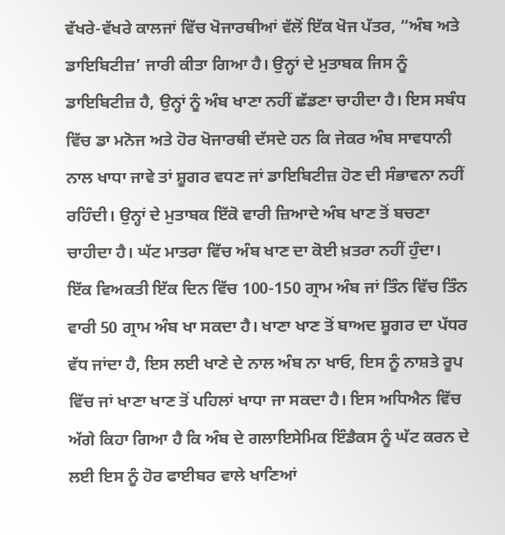ਵੱਖਰੇ-ਵੱਖਰੇ ਕਾਲਜਾਂ ਵਿੱਚ ਖੋਜਾਰਥੀਆਂ ਵੱਲੋਂ ਇੱਕ ਖੋਜ ਪੱਤਰ, “ਅੰਬ ਅਤੇ ਡਾਇਬਿਟੀਜ਼’ ਜਾਰੀ ਕੀਤਾ ਗਿਆ ਹੈ। ਉਨ੍ਹਾਂ ਦੇ ਮੁਤਾਬਕ ਜਿਸ ਨੂੰ ਡਾਇਬਿਟੀਜ਼ ਹੈ, ਉਨ੍ਹਾਂ ਨੂੰ ਅੰਬ ਖਾਣਾ ਨਹੀਂ ਛੱਡਣਾ ਚਾਹੀਦਾ ਹੈ। ਇਸ ਸਬੰਧ ਵਿੱਚ ਡਾ ਮਨੋਜ ਅਤੇ ਹੋਰ ਖੋਜਾਰਥੀ ਦੱਸਦੇ ਹਨ ਕਿ ਜੇਕਰ ਅੰਬ ਸਾਵਧਾਨੀ ਨਾਲ ਖਾਧਾ ਜਾਵੇ ਤਾਂ ਸ਼ੂਗਰ ਵਧਣ ਜਾਂ ਡਾਇਬਿਟੀਜ਼ ਹੋਣ ਦੀ ਸੰਭਾਵਨਾ ਨਹੀਂ ਰਹਿੰਦੀ। ਉਨ੍ਹਾਂ ਦੇ ਮੁਤਾਬਕ ਇੱਕੋ ਵਾਰੀ ਜ਼ਿਆਦੇ ਅੰਬ ਖਾਣ ਤੋਂ ਬਚਣਾ ਚਾਹੀਦਾ ਹੈ। ਘੱਟ ਮਾਤਰਾ ਵਿੱਚ ਅੰਬ ਖਾਣ ਦਾ ਕੋਈ ਖ਼ਤਰਾ ਨਹੀਂ ਹੁੰਦਾ।
ਇੱਕ ਵਿਅਕਤੀ ਇੱਕ ਦਿਨ ਵਿੱਚ 100-150 ਗ੍ਰਾਮ ਅੰਬ ਜਾਂ ਤਿੰਨ ਵਿੱਚ ਤਿੰਨ ਵਾਰੀ 50 ਗ੍ਰਾਮ ਅੰਬ ਖਾ ਸਕਦਾ ਹੈ। ਖਾਣਾ ਖਾਣ ਤੋਂ ਬਾਅਦ ਸ਼ੂਗਰ ਦਾ ਪੱਧਰ ਵੱਧ ਜਾਂਦਾ ਹੈ, ਇਸ ਲਈ ਖਾਣੇ ਦੇ ਨਾਲ ਅੰਬ ਨਾ ਖਾਓ, ਇਸ ਨੂੰ ਨਾਸ਼ਤੇ ਰੂਪ ਵਿੱਚ ਜਾਂ ਖਾਣਾ ਖਾਣ ਤੋਂ ਪਹਿਲਾਂ ਖਾਧਾ ਜਾ ਸਕਦਾ ਹੈ। ਇਸ ਅਧਿਐਨ ਵਿੱਚ ਅੱਗੇ ਕਿਹਾ ਗਿਆ ਹੈ ਕਿ ਅੰਬ ਦੇ ਗਲਾਇਸੇਮਿਕ ਇੰਡੈਕਸ ਨੂੰ ਘੱਟ ਕਰਨ ਦੇ ਲਈ ਇਸ ਨੂੰ ਹੋਰ ਫਾਈਬਰ ਵਾਲੇ ਖਾਣਿਆਂ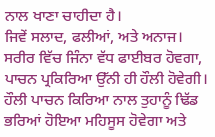ਨਾਲ ਖਾਣਾ ਚਾਹੀਦਾ ਹੈ।
ਜਿਵੇਂ ਸਲਾਦ, ਫਲੀਆਂ, ਅਤੇ ਅਨਾਜ। ਸਰੀਰ ਵਿੱਚ ਜਿੰਨਾ ਵੱਧ ਫਾਈਬਰ ਹੋਵਗਾ, ਪਾਚਨ ਪ੍ਰਕਿਰਿਆ ਉੱਨੀ ਹੀ ਹੌਲੀ ਹੋਵੇਗੀ। ਹੌਲੀ ਪਾਚਨ ਕਿਰਿਆ ਨਾਲ ਤੁਹਾਨੂੰ ਢਿੱਡ ਭਰਿਆਂ ਹੋਇਆ ਮਹਿਸੂਸ ਹੋਵੇਗਾ ਅਤੇ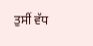ਤੁਸੀਂ ਵੱਧ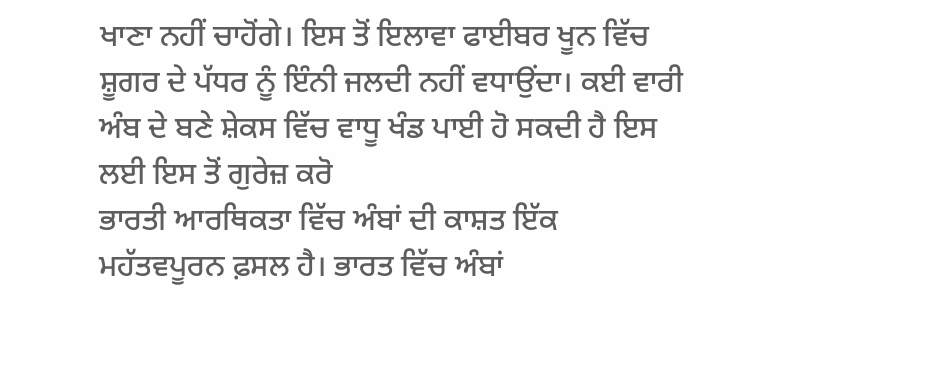ਖਾਣਾ ਨਹੀਂ ਚਾਹੋਂਗੇ। ਇਸ ਤੋਂ ਇਲਾਵਾ ਫਾਈਬਰ ਖੂਨ ਵਿੱਚ ਸ਼ੂਗਰ ਦੇ ਪੱਧਰ ਨੂੰ ਇੰਨੀ ਜਲਦੀ ਨਹੀਂ ਵਧਾਉਂਦਾ। ਕਈ ਵਾਰੀ ਅੰਬ ਦੇ ਬਣੇ ਸ਼ੇਕਸ ਵਿੱਚ ਵਾਧੂ ਖੰਡ ਪਾਈ ਹੋ ਸਕਦੀ ਹੈ ਇਸ ਲਈ ਇਸ ਤੋਂ ਗੁਰੇਜ਼ ਕਰੋ
ਭਾਰਤੀ ਆਰਥਿਕਤਾ ਵਿੱਚ ਅੰਬਾਂ ਦੀ ਕਾਸ਼ਤ ਇੱਕ ਮਹੱਤਵਪੂਰਨ ਫ਼ਸਲ ਹੈ। ਭਾਰਤ ਵਿੱਚ ਅੰਬਾਂ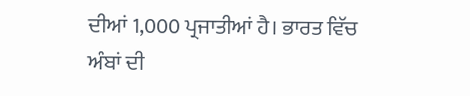ਦੀਆਂ 1,000 ਪ੍ਰਜਾਤੀਆਂ ਹੈ। ਭਾਰਤ ਵਿੱਚ ਅੰਬਾਂ ਦੀ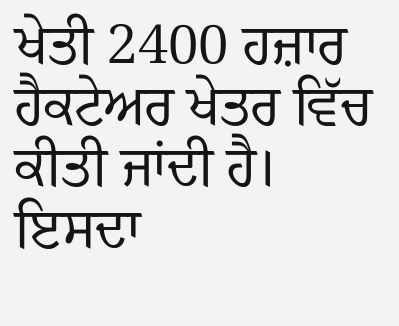ਖੇਤੀ 2400 ਹਜ਼ਾਰ ਹੈਕਟੇਅਰ ਖੇਤਰ ਵਿੱਚ ਕੀਤੀ ਜਾਂਦੀ ਹੈ। ਇਸਦਾ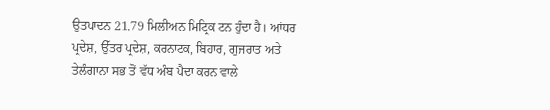ਉਤਪਾਦਨ 21.79 ਮਿਲੀਅਨ ਮਿਟ੍ਰਿਕ ਟਨ ਹੁੰਦਾ ਹੈ। ਆਂਧਰ ਪ੍ਰਦੇਸ਼, ਉੱਤਰ ਪ੍ਰਦੇਸ਼, ਕਰਨਾਟਕ, ਬਿਹਾਰ, ਗੁਜਰਾਤ ਅਤੇ ਤੇਲੰਗਾਨਾ ਸਭ ਤੋਂ ਵੱਧ ਅੰਬ ਪੈਦਾ ਕਰਨ ਵਾਲੇ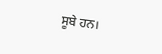ਸੂਬੇ ਹਨ।